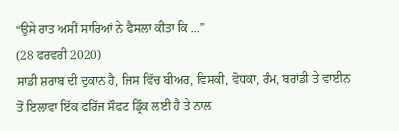“ਉਸੇ ਰਾਤ ਅਸੀਂ ਸਾਰਿਆਂ ਨੇ ਫੈਸਲਾ ਕੀਤਾ ਕਿ ...”
(28 ਫਰਵਰੀ 2020)
ਸਾਡੀ ਸ਼ਰਾਬ ਦੀ ਦੁਕਾਨ ਹੈ, ਜਿਸ ਵਿੱਚ ਬੀਅਰ, ਵਿਸਕੀ, ਵੋਧਕਾ, ਰੰਮ, ਬਰਾਂਡੀ ਤੇ ਵਾਈਨ ਤੋਂ ਇਲਾਵਾ ਇੱਕ ਫਰਿੱਜ ਸੌਫਟ ਡ੍ਰਿੰਕ ਲਈ ਹੈ ਤੇ ਨਾਲ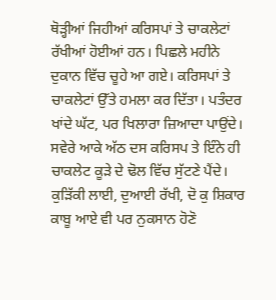ਥੋੜ੍ਹੀਆਂ ਜਿਹੀਆਂ ਕਰਿਸਪਾਂ ਤੇ ਚਾਕਲੇਟਾਂ ਰੱਖੀਆਂ ਹੋਈਆਂ ਹਨ। ਪਿਛਲੇ ਮਹੀਨੇ ਦੁਕਾਨ ਵਿੱਚ ਚੂਹੇ ਆ ਗਏ। ਕਰਿਸਪਾਂ ਤੇ ਚਾਕਲੇਟਾਂ ਉੱਤੇ ਹਮਲਾ ਕਰ ਦਿੱਤਾ। ਪਤੰਦਰ ਖਾਂਦੇ ਘੱਟ, ਪਰ ਖਿਲਾਰਾ ਜ਼ਿਆਦਾ ਪਾਉਂਦੇ। ਸਵੇਰੇ ਆਕੇ ਅੱਠ ਦਸ ਕਰਿਸਪ ਤੇ ਇੰਨੇ ਹੀ ਚਾਕਲੇਟ ਕੂੜੇ ਦੇ ਢੋਲ ਵਿੱਚ ਸੁੱਟਣੇ ਪੈਂਦੇ। ਕੁੜਿੱਕੀ ਲਾਈ, ਦੁਆਈ ਰੱਖੀ, ਦੋ ਕੁ ਸ਼ਿਕਾਰ ਕਾਬੂ ਆਏ ਵੀ ਪਰ ਨੁਕਸਾਨ ਹੋਣੋ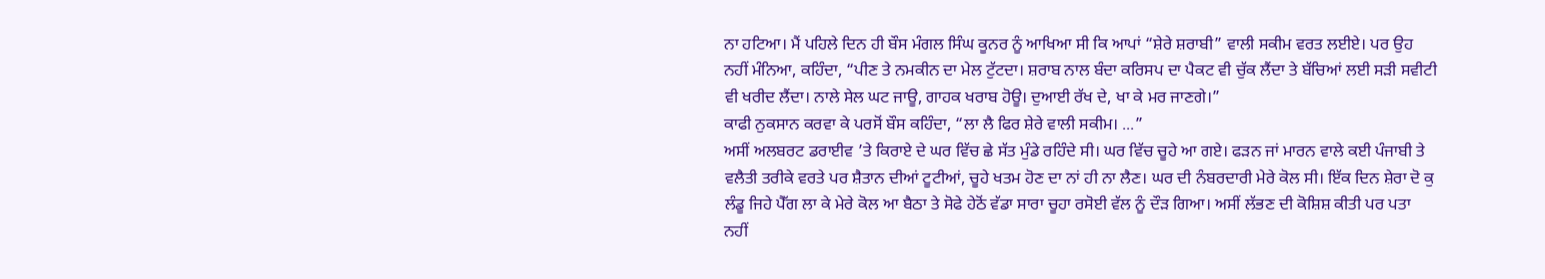ਨਾ ਹਟਿਆ। ਮੈਂ ਪਹਿਲੇ ਦਿਨ ਹੀ ਬੌਸ ਮੰਗਲ ਸਿੰਘ ਕੂਨਰ ਨੂੰ ਆਖਿਆ ਸੀ ਕਿ ਆਪਾਂ “ਸ਼ੇਰੇ ਸ਼ਰਾਬੀ” ਵਾਲੀ ਸਕੀਮ ਵਰਤ ਲਈਏ। ਪਰ ਉਹ ਨਹੀਂ ਮੰਨਿਆ, ਕਹਿੰਦਾ, “ਪੀਣ ਤੇ ਨਮਕੀਨ ਦਾ ਮੇਲ ਟੁੱਟਦਾ। ਸ਼ਰਾਬ ਨਾਲ ਬੰਦਾ ਕਰਿਸਪ ਦਾ ਪੈਕਟ ਵੀ ਚੁੱਕ ਲੈਂਦਾ ਤੇ ਬੱਚਿਆਂ ਲਈ ਸੜੀ ਸਵੀਟੀ ਵੀ ਖਰੀਦ ਲੈਂਦਾ। ਨਾਲੇ ਸੇਲ ਘਟ ਜਾਊ, ਗਾਹਕ ਖਰਾਬ ਹੋਊ। ਦੁਆਈ ਰੱਖ ਦੇ, ਖਾ ਕੇ ਮਰ ਜਾਣਗੇ।”
ਕਾਫੀ ਨੁਕਸਾਨ ਕਰਵਾ ਕੇ ਪਰਸੋਂ ਬੌਸ ਕਹਿੰਦਾ, “ਲਾ ਲੈ ਫਿਰ ਸ਼ੇਰੇ ਵਾਲੀ ਸਕੀਮ। ...”
ਅਸੀਂ ਅਲਬਰਟ ਡਰਾਈਵ ’ਤੇ ਕਿਰਾਏ ਦੇ ਘਰ ਵਿੱਚ ਛੇ ਸੱਤ ਮੁੰਡੇ ਰਹਿੰਦੇ ਸੀ। ਘਰ ਵਿੱਚ ਚੂਹੇ ਆ ਗਏ। ਫੜਨ ਜਾਂ ਮਾਰਨ ਵਾਲੇ ਕਈ ਪੰਜਾਬੀ ਤੇ ਵਲੈਤੀ ਤਰੀਕੇ ਵਰਤੇ ਪਰ ਸ਼ੈਤਾਨ ਦੀਆਂ ਟੂਟੀਆਂ, ਚੂਹੇ ਖਤਮ ਹੋਣ ਦਾ ਨਾਂ ਹੀ ਨਾ ਲੈਣ। ਘਰ ਦੀ ਨੰਬਰਦਾਰੀ ਮੇਰੇ ਕੋਲ ਸੀ। ਇੱਕ ਦਿਨ ਸ਼ੇਰਾ ਦੋ ਕੁ ਲੰਡੂ ਜਿਹੇ ਪੈੱਗ ਲਾ ਕੇ ਮੇਰੇ ਕੋਲ ਆ ਬੈਠਾ ਤੇ ਸੋਫੇ ਹੇਠੋਂ ਵੱਡਾ ਸਾਰਾ ਚੂਹਾ ਰਸੋਈ ਵੱਲ ਨੂੰ ਦੌੜ ਗਿਆ। ਅਸੀਂ ਲੱਭਣ ਦੀ ਕੋਸ਼ਿਸ਼ ਕੀਤੀ ਪਰ ਪਤਾ ਨਹੀਂ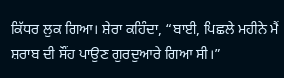ਕਿੱਧਰ ਲੁਕ ਗਿਆ। ਸ਼ੇਰਾ ਕਹਿੰਦਾ, “ਬਾਈ, ਪਿਛਲੇ ਮਹੀਨੇ ਮੈਂ ਸ਼ਰਾਬ ਦੀ ਸੌਂਹ ਪਾਉਣ ਗੁਰਦੁਆਰੇ ਗਿਆ ਸੀ।”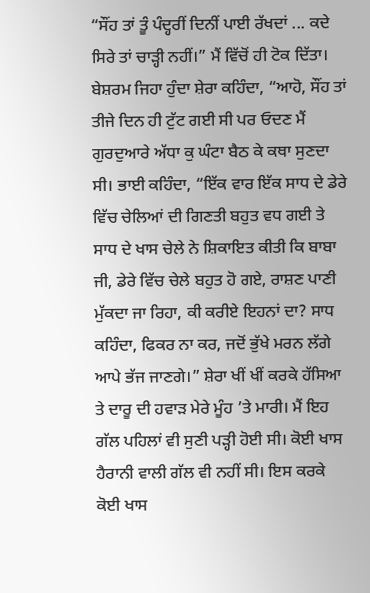“ਸੌਂਹ ਤਾਂ ਤੂੰ ਪੰਦ੍ਹਰੀਂ ਦਿਨੀਂ ਪਾਈ ਰੱਖਦਾਂ ... ਕਦੇ ਸਿਰੇ ਤਾਂ ਚਾੜ੍ਹੀ ਨਹੀਂ।” ਮੈਂ ਵਿੱਚੋਂ ਹੀ ਟੋਕ ਦਿੱਤਾ। ਬੇਸ਼ਰਮ ਜਿਹਾ ਹੁੰਦਾ ਸ਼ੇਰਾ ਕਹਿੰਦਾ, “ਆਹੋ, ਸੌਂਹ ਤਾਂ ਤੀਜੇ ਦਿਨ ਹੀ ਟੁੱਟ ਗਈ ਸੀ ਪਰ ਓਦਣ ਮੈਂ ਗੁਰਦੁਆਰੇ ਅੱਧਾ ਕੁ ਘੰਟਾ ਬੈਠ ਕੇ ਕਥਾ ਸੁਣਦਾ ਸੀ। ਭਾਈ ਕਹਿੰਦਾ, “ਇੱਕ ਵਾਰ ਇੱਕ ਸਾਧ ਦੇ ਡੇਰੇ ਵਿੱਚ ਚੇਲਿਆਂ ਦੀ ਗਿਣਤੀ ਬਹੁਤ ਵਧ ਗਈ ਤੇ ਸਾਧ ਦੇ ਖਾਸ ਚੇਲੇ ਨੇ ਸ਼ਿਕਾਇਤ ਕੀਤੀ ਕਿ ਬਾਬਾ ਜੀ, ਡੇਰੇ ਵਿੱਚ ਚੇਲੇ ਬਹੁਤ ਹੋ ਗਏ, ਰਾਸ਼ਣ ਪਾਣੀ ਮੁੱਕਦਾ ਜਾ ਰਿਹਾ, ਕੀ ਕਰੀਏ ਇਹਨਾਂ ਦਾ? ਸਾਧ ਕਹਿੰਦਾ, ਫਿਕਰ ਨਾ ਕਰ, ਜਦੋਂ ਭੁੱਖੇ ਮਰਨ ਲੱਗੇ ਆਪੇ ਭੱਜ ਜਾਣਗੇ।” ਸ਼ੇਰਾ ਖੀਂ ਖੀਂ ਕਰਕੇ ਹੱਸਿਆ ਤੇ ਦਾਰੂ ਦੀ ਹਵਾੜ ਮੇਰੇ ਮੂੰਹ ’ਤੇ ਮਾਰੀ। ਮੈਂ ਇਹ ਗੱਲ ਪਹਿਲਾਂ ਵੀ ਸੁਣੀ ਪੜ੍ਹੀ ਹੋਈ ਸੀ। ਕੋਈ ਖਾਸ ਹੈਰਾਨੀ ਵਾਲੀ ਗੱਲ ਵੀ ਨਹੀਂ ਸੀ। ਇਸ ਕਰਕੇ ਕੋਈ ਖਾਸ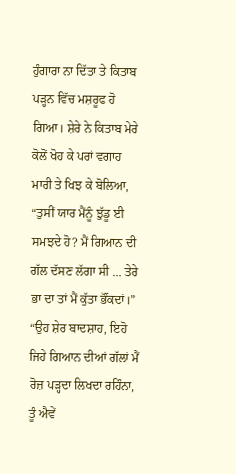ਹੁੰਗਾਰਾ ਨਾ ਦਿੱਤਾ ਤੇ ਕਿਤਾਬ ਪੜ੍ਹਨ ਵਿੱਚ ਮਸ਼ਰੂਫ ਹੋ ਗਿਆ। ਸ਼ੇਰੇ ਨੇ ਕਿਤਾਬ ਮੇਰੇ ਕੋਲੋਂ ਖੋਹ ਕੇ ਪਰਾਂ ਵਗਾਹ ਮਾਰੀ ਤੇ ਖਿਝ ਕੇ ਬੋਲਿਆ, “ਤੁਸੀਂ ਯਾਰ ਮੈਂਨੂੰ ਝੁੱਡੂ ਈ ਸਮਝਦੇ ਹੋ? ਮੈਂ ਗਿਆਨ ਦੀ ਗੱਲ ਦੱਸਣ ਲੱਗਾ ਸੀ ... ਤੇਰੇ ਭਾ ਦਾ ਤਾਂ ਮੈਂ ਕੁੱਤਾ ਭੌਂਕਦਾਂ।”
“ਉਹ ਸ਼ੇਰ ਬਾਦਸ਼ਾਹ, ਇਹੋ ਜਿਹੇ ਗਿਆਨ ਦੀਆਂ ਗੱਲਾਂ ਮੈਂ ਰੋਜ਼ ਪੜ੍ਹਦਾ ਲਿਖਦਾ ਰਹਿੰਨਾ, ਤੂੰ ਐਵੇਂ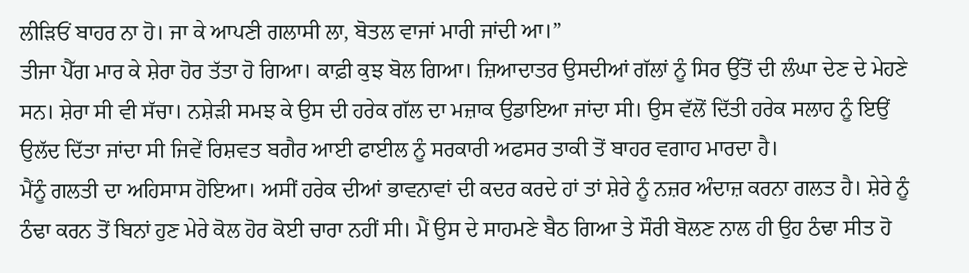ਲੀੜਿਓਂ ਬਾਹਰ ਨਾ ਹੋ। ਜਾ ਕੇ ਆਪਣੀ ਗਲਾਸੀ ਲਾ, ਬੋਤਲ ਵਾਜਾਂ ਮਾਰੀ ਜਾਂਦੀ ਆ।”
ਤੀਜਾ ਪੈੱਗ ਮਾਰ ਕੇ ਸ਼ੇਰਾ ਹੋਰ ਤੱਤਾ ਹੋ ਗਿਆ। ਕਾਫ਼ੀ ਕੁਝ ਬੋਲ ਗਿਆ। ਜ਼ਿਆਦਾਤਰ ਉਸਦੀਆਂ ਗੱਲਾਂ ਨੂੰ ਸਿਰ ਉੱਤੋਂ ਦੀ ਲੰਘਾ ਦੇਣ ਦੇ ਮੇਹਣੇ ਸਨ। ਸ਼ੇਰਾ ਸੀ ਵੀ ਸੱਚਾ। ਨਸ਼ੇੜੀ ਸਮਝ ਕੇ ਉਸ ਦੀ ਹਰੇਕ ਗੱਲ ਦਾ ਮਜ਼ਾਕ ਉਡਾਇਆ ਜਾਂਦਾ ਸੀ। ਉਸ ਵੱਲੋਂ ਦਿੱਤੀ ਹਰੇਕ ਸਲਾਹ ਨੂੰ ਇਉਂ ਉਲੱਦ ਦਿੱਤਾ ਜਾਂਦਾ ਸੀ ਜਿਵੇਂ ਰਿਸ਼ਵਤ ਬਗੈਰ ਆਈ ਫਾਈਲ ਨੂੰ ਸਰਕਾਰੀ ਅਫਸਰ ਤਾਕੀ ਤੋਂ ਬਾਹਰ ਵਗਾਹ ਮਾਰਦਾ ਹੈ।
ਮੈਂਨੂੰ ਗਲਤੀ ਦਾ ਅਹਿਸਾਸ ਹੋਇਆ। ਅਸੀਂ ਹਰੇਕ ਦੀਆਂ ਭਾਵਨਾਵਾਂ ਦੀ ਕਦਰ ਕਰਦੇ ਹਾਂ ਤਾਂ ਸ਼ੇਰੇ ਨੂੰ ਨਜ਼ਰ ਅੰਦਾਜ਼ ਕਰਨਾ ਗਲਤ ਹੈ। ਸ਼ੇਰੇ ਨੂੰ ਠੰਢਾ ਕਰਨ ਤੋਂ ਬਿਨਾਂ ਹੁਣ ਮੇਰੇ ਕੋਲ ਹੋਰ ਕੋਈ ਚਾਰਾ ਨਹੀਂ ਸੀ। ਮੈਂ ਉਸ ਦੇ ਸਾਹਮਣੇ ਬੈਠ ਗਿਆ ਤੇ ਸੌਰੀ ਬੋਲਣ ਨਾਲ ਹੀ ਉਹ ਠੰਢਾ ਸੀਤ ਹੋ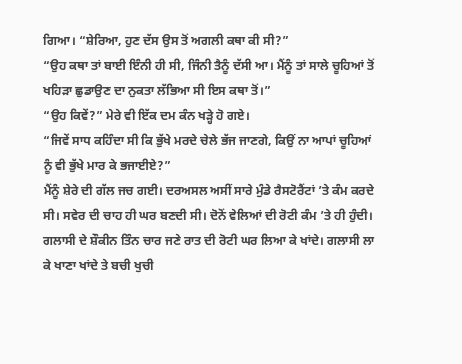ਗਿਆ। “ਸ਼ੇਰਿਆ, ਹੁਣ ਦੱਸ ਉਸ ਤੋਂ ਅਗਲੀ ਕਥਾ ਕੀ ਸੀ?”
“ਉਹ ਕਥਾ ਤਾਂ ਬਾਈ ਇੰਨੀ ਹੀ ਸੀ, ਜਿੰਨੀ ਤੈਨੂੰ ਦੱਸੀ ਆ। ਮੈਂਨੂੰ ਤਾਂ ਸਾਲੇ ਚੂਹਿਆਂ ਤੋਂ ਖਹਿੜਾ ਛੁਡਾਉਣ ਦਾ ਨੁਕਤਾ ਲੱਭਿਆ ਸੀ ਇਸ ਕਥਾ ਤੋਂ।”
“ਉਹ ਕਿਵੇਂ?” ਮੇਰੇ ਵੀ ਇੱਕ ਦਮ ਕੰਨ ਖੜ੍ਹੇ ਹੋ ਗਏ।
“ਜਿਵੇਂ ਸਾਧ ਕਹਿੰਦਾ ਸੀ ਕਿ ਭੁੱਖੇ ਮਰਦੇ ਚੇਲੇ ਭੱਜ ਜਾਣਗੇ, ਕਿਉਂ ਨਾ ਆਪਾਂ ਚੂਹਿਆਂ ਨੂੰ ਵੀ ਭੁੱਖੇ ਮਾਰ ਕੇ ਭਜਾਈਏ?”
ਮੈਂਨੂੰ ਸ਼ੇਰੇ ਦੀ ਗੱਲ ਜਚ ਗਈ। ਦਰਅਸਲ ਅਸੀਂ ਸਾਰੇ ਮੁੰਡੇ ਰੈਸਟੋਰੈਂਟਾਂ ’ਤੇ ਕੰਮ ਕਰਦੇ ਸੀ। ਸਵੇਰ ਦੀ ਚਾਹ ਹੀ ਘਰ ਬਣਦੀ ਸੀ। ਦੋਨੋਂ ਵੇਲਿਆਂ ਦੀ ਰੋਟੀ ਕੰਮ ’ਤੇ ਹੀ ਹੁੰਦੀ। ਗਲਾਸੀ ਦੇ ਸ਼ੌਕੀਨ ਤਿੰਨ ਚਾਰ ਜਣੇ ਰਾਤ ਦੀ ਰੋਟੀ ਘਰ ਲਿਆ ਕੇ ਖਾਂਦੇ। ਗਲਾਸੀ ਲਾ ਕੇ ਖਾਣਾ ਖਾਂਦੇ ਤੇ ਬਚੀ ਖੁਚੀ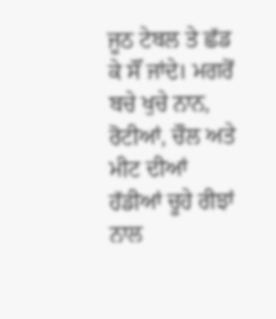ਜੂਠ ਟੇਬਲ ਤੇ ਛੱਡ ਕੇ ਸੌਂ ਜਾਂਦੇ। ਮਗਰੋਂ ਬਚੇ ਖੁਚੇ ਨਾਨ, ਰੋਟੀਆਂ, ਚੌਲ ਅਤੇ ਮੀਟ ਦੀਆਂ ਹੱਡੀਆਂ ਚੂਹੇ ਰੀਝਾਂ ਨਾਲ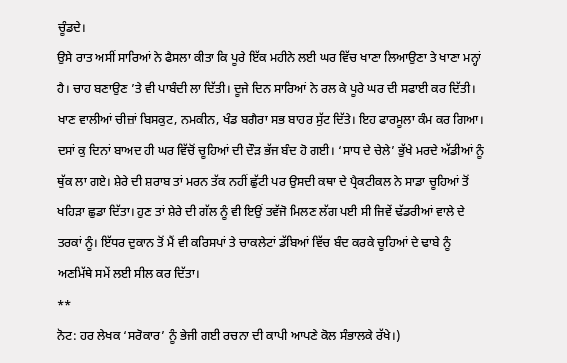ਚੂੰਡਦੇ।
ਉਸੇ ਰਾਤ ਅਸੀਂ ਸਾਰਿਆਂ ਨੇ ਫੈਸਲਾ ਕੀਤਾ ਕਿ ਪੂਰੇ ਇੱਕ ਮਹੀਨੇ ਲਈ ਘਰ ਵਿੱਚ ਖਾਣਾ ਲਿਆਉਣਾ ਤੇ ਖਾਣਾ ਮਨ੍ਹਾਂ ਹੈ। ਚਾਹ ਬਣਾਉਣ ’ਤੇ ਵੀ ਪਾਬੰਦੀ ਲਾ ਦਿੱਤੀ। ਦੂਜੇ ਦਿਨ ਸਾਰਿਆਂ ਨੇ ਰਲ ਕੇ ਪੂਰੇ ਘਰ ਦੀ ਸਫਾਈ ਕਰ ਦਿੱਤੀ। ਖਾਣ ਵਾਲੀਆਂ ਚੀਜ਼ਾਂ ਬਿਸਕੁਟ, ਨਮਕੀਨ, ਖੰਡ ਬਗੈਰਾ ਸਭ ਬਾਹਰ ਸੁੱਟ ਦਿੱਤੇ। ਇਹ ਫਾਰਮੂਲਾ ਕੰਮ ਕਰ ਗਿਆ। ਦਸਾਂ ਕੁ ਦਿਨਾਂ ਬਾਅਦ ਹੀ ਘਰ ਵਿੱਚੋਂ ਚੂਹਿਆਂ ਦੀ ਦੌੜ ਭੱਜ ਬੰਦ ਹੋ ਗਈ। ‘ਸਾਧ ਦੇ ਚੇਲੇ’ ਭੁੱਖੇ ਮਰਦੇ ਅੱਡੀਆਂ ਨੂੰ ਥੁੱਕ ਲਾ ਗਏ। ਸ਼ੇਰੇ ਦੀ ਸ਼ਰਾਬ ਤਾਂ ਮਰਨ ਤੱਕ ਨਹੀਂ ਛੁੱਟੀ ਪਰ ਉਸਦੀ ਕਥਾ ਦੇ ਪ੍ਰੈਕਟੀਕਲ ਨੇ ਸਾਡਾ ਚੂਹਿਆਂ ਤੋਂ ਖਹਿੜਾ ਛੁਡਾ ਦਿੱਤਾ। ਹੁਣ ਤਾਂ ਸ਼ੇਰੇ ਦੀ ਗੱਲ ਨੂੰ ਵੀ ਇਉਂ ਤਵੱਜੋ ਮਿਲਣ ਲੱਗ ਪਈ ਸੀ ਜਿਵੇਂ ਢੱਡਰੀਆਂ ਵਾਲੇ ਦੇ ਤਰਕਾਂ ਨੂੰ। ਇੱਧਰ ਦੁਕਾਨ ਤੋਂ ਮੈਂ ਵੀ ਕਰਿਸਪਾਂ ਤੇ ਚਾਕਲੇਟਾਂ ਡੱਬਿਆਂ ਵਿੱਚ ਬੰਦ ਕਰਕੇ ਚੂਹਿਆਂ ਦੇ ਢਾਬੇ ਨੂੰ ਅਣਮਿੱਥੇ ਸਮੇਂ ਲਈ ਸੀਲ ਕਰ ਦਿੱਤਾ।
**
ਨੋਟ: ਹਰ ਲੇਖਕ ‘ਸਰੋਕਾਰ’ ਨੂੰ ਭੇਜੀ ਗਈ ਰਚਨਾ ਦੀ ਕਾਪੀ ਆਪਣੇ ਕੋਲ ਸੰਭਾਲਕੇ ਰੱਖੇ।)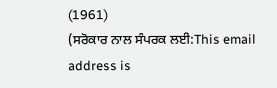(1961)
(ਸਰੋਕਾਰ ਨਾਲ ਸੰਪਰਕ ਲਈ:This email address is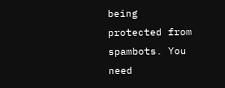being protected from spambots. You need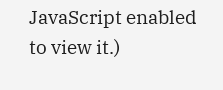JavaScript enabled to view it.)